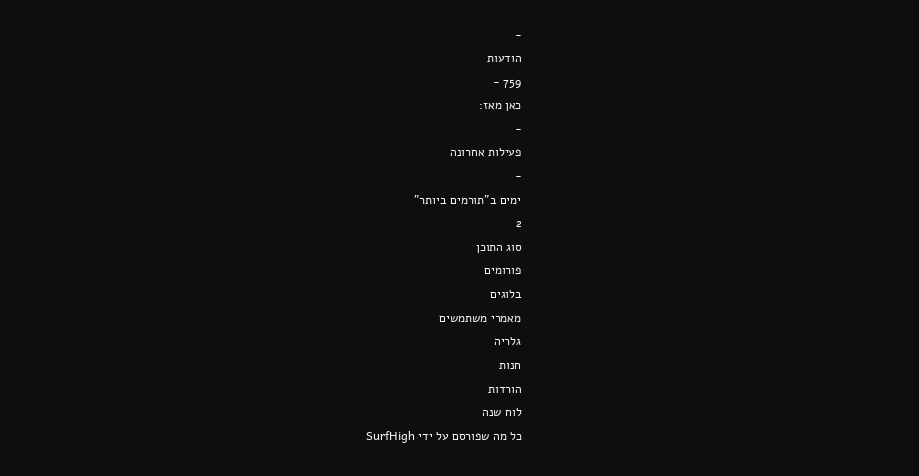-
הודעות
759 -
כאן מאז:
-
פעילות אחרונה
-
ימים ב"תורמים ביותר"
2
סוג התוכן
פורומים
בלוגים
מאמרי משתמשים
גלריה
חנות
הורדות
לוח שנה
כל מה שפורסם על ידי SurfHigh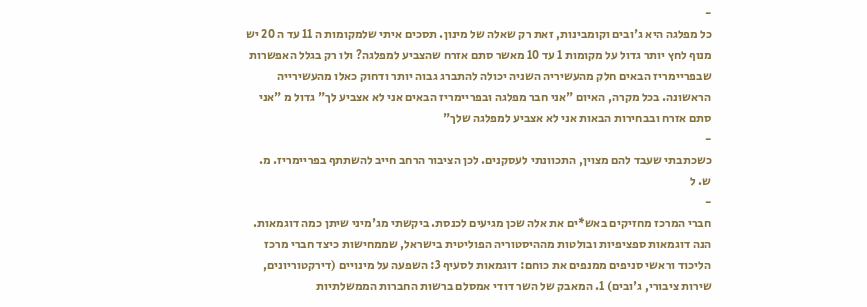-
כל מפלגה היא ג'ובים וקומבינות, זאת רק שאלה של מינון. תסכים איתי שלמקומות ה 11 עד ה 20 יש מנוף לחץ יותר גדול על מקומות 1 עד 10 מאשר סתם אזרח שהצביע למפלגה? ולו רק בגלל האפשרות שבפריימריז הבאים חלק מהעשיריה השניה יכולה להתברג גבוה יותר ודחוק כאלו מהעשירייה הראשונה. בכל מקרה, האיום "אני חבר מפלגה ובפריימריז הבאים אני לא אצביע לך" גדול מ "אני סתם אזרח ובבחירות הבאות אני לא אצביע למפלגה שלך"
-
כשכתבתי שעבד להם מצוין, התכוונתי לעסקנים. לכן הציבור הרחב חייב להשתתף בפריימריז. מ. ש. ל
-
חברי המרכז מחזיקים באש*ים את אלה שכן מגיעים לכנסת. ביקשתי מג'מיני שיתן כמה דוגמאות. הנה דוגמאות ספציפיות ובולטות מההיסטוריה הפוליטית בישראל, שממחישות כיצד חברי מרכז הליכוד וראשי סניפים ממנפים את כוחם: דוגמאות לסעיף 3: השפעה על מינויים (דירקטוריונים, שירות ציבורי, ג'ובים) 1. המאבק של השר דודי אמסלם ברשות החברות הממשלתיות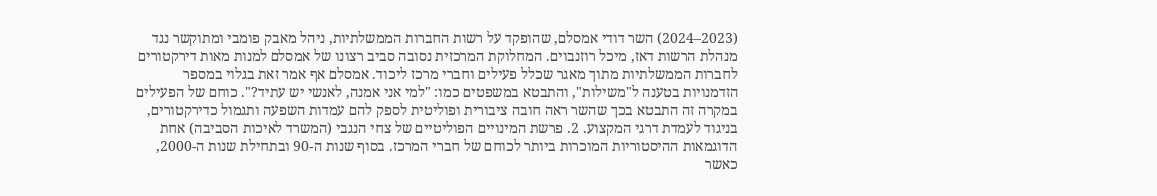(2023–2024) השר דודי אמסלם, שהופקד על רשות החברות הממשלתיות, ניהל מאבק פומבי ומתוקשר נגד מנהלת הרשות דאז, מיכל רוזנבוים. המחלוקת המרכזית נסובה סביב רצונו של אמסלם למנות מאות דירקטורים לחברות הממשלתיות מתוך מאגר שכלל פעילים וחברי מרכז ליכוד. אמסלם אף אמר זאת בגלוי במספר הזדמנויות בטענה ל"משילות", והתבטא במשפטים כמו: "למי אני אמנה, לאנשי יש עתיד?". כוחם של הפעילים במקרה זה התבטא בכך שהשר ראה חובה ציבורית ופוליטית לספק להם עמדות השפעה ותגמול כדירקטורים, בניגוד לעמדת דרגי המקצוע. 2. פרשת המינויים הפוליטיים של צחי הנגבי (המשרד לאיכות הסביבה) אחת הדוגמאות ההיסטוריות המוכרות ביותר לכוחם של חברי המרכז. בסוף שנות ה-90 ובתחילת שנות ה-2000, כאשר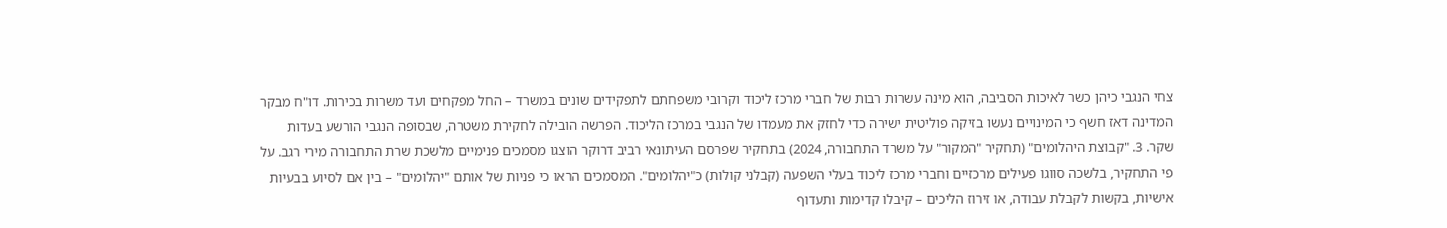צחי הנגבי כיהן כשר לאיכות הסביבה, הוא מינה עשרות רבות של חברי מרכז ליכוד וקרובי משפחתם לתפקידים שונים במשרד – החל מפקחים ועד משרות בכירות. דו"ח מבקר המדינה דאז חשף כי המינויים נעשו בזיקה פוליטית ישירה כדי לחזק את מעמדו של הנגבי במרכז הליכוד. הפרשה הובילה לחקירת משטרה, שבסופה הנגבי הורשע בעדות שקר. 3. "קבוצת היהלומים" (תחקיר "המקור" על משרד התחבורה, 2024) בתחקיר שפרסם העיתונאי רביב דרוקר הוצגו מסמכים פנימיים מלשכת שרת התחבורה מירי רגב. על פי התחקיר, בלשכה סווגו פעילים מרכזיים וחברי מרכז ליכוד בעלי השפעה (קבלני קולות) כ"יהלומים". המסמכים הראו כי פניות של אותם "יהלומים" – בין אם לסיוע בבעיות אישיות, בקשות לקבלת עבודה, או זירוז הליכים – קיבלו קדימות ותעדוף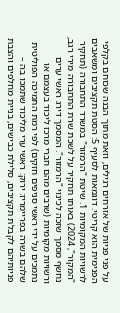על פני פניות של אזרחים רגילים, וזאת מתוך הבנה שכוחם בקלפי הפנימית הוא קריטי. דוגמאות לסעיף 5: הסטת תקציבים ומשאבים לרשויות המקומיות 1. שיטת "הרמזור" במשרד התחבורה (תחקיר "המקור", 2024) באותו תחקיר על לשכת שרת התחבורה מירי רגב, נחשף מסמך שזכה לכינוי "הרמזור". המסמך דירג ראשי ערים ורשויות מקומיות (שרבים מהם חברי מרכז ליכוד בעצמם או נתמכים על ידי ראשי סניפים חזקים) לפי רמת התמיכה הפוליטית שלהם בשרה בפריימריז: ירוק: ראשי ערי מליכוד שתמכו בה – פניותיהם לקבלת תקציבים, סלילת כבישים, בניית מחלפים והצבת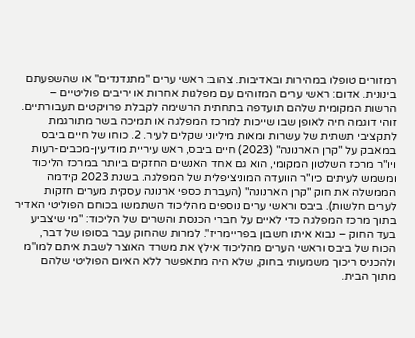רמזורים טופלו במהירות ובאדיבות. צהוב: ראשי ערים "מתנדנדים" או שהשפעתם בינונית. אדום: ראשי ערים המזוהים עם מפלגות אחרות או יריבים פוליטיים – הרשות המקומית שלהם תועדפה בתחתית הרשימה לקבלת פרויקטים תעבורתיים. זוהי דוגמה חיה לאופן שבו שייכות למרכז המפלגה או תמיכה בשר מתורגמת לתקציבי תשתית של עשרות ומאות מיליוני שקלים לעיר. 2. כוחו של חיים ביבס במאבק על "קרן הארנונה" (2023) חיים ביבס, ראש עיריית מודיעין-מכבים-רעות ויו"ר מרכז השלטון המקומי, הוא גם אחד האנשים החזקים ביותר במרכז הליכוד ומשמש לעיתים כיו"ר הוועדה המוניציפלית של המפלגה. בשנת 2023 קידמה הממשלה את חוק "קרן הארנונה" (העברת כספי ארנונה עסקית מערים חזקות לערים חלשות). ביבס וראשי ערים נוספים מהליכוד השתמשו בכוחם הפוליטי האדיר בתוך מרכז המפלגה כדי לאיים על חברי הכנסת והשרים של הליכוד: "מי שיצביע בעד החוק – נבוא איתו חשבון בפריימריז". למרות שהחוק עבר בסופו של דבר, הכוח של ביבס וראשי הערים מהליכוד אילץ את משרד האוצר לשבת איתם למו"מ ולהכניס ריכוך משמעותי בחוק, שלא היה מתאפשר ללא האיום הפוליטי שלהם מתוך הבית.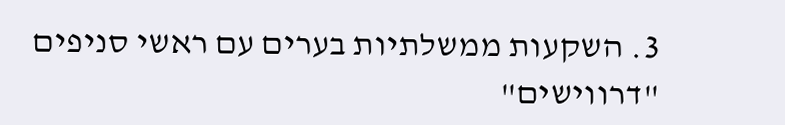3. השקעות ממשלתיות בערים עם ראשי סניפים "דרווישים"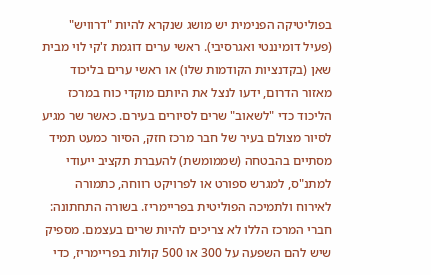בפוליטיקה הפנימית יש מושג שנקרא להיות "דרוויש" (פעיל דומיננטי ואגרסיבי). ראשי ערים דוגמת ז'קי לוי מבית שאן (בקדנציות הקודמות שלו) או ראשי ערים בליכוד מאזור הדרום, ידעו לנצל את היותם מוקדי כוח במרכז הליכוד כדי "לשאוב" שרים לסיורים בעירם. כאשר שר מגיע לסיור מצולם בעיר של חבר מרכז חזק, הסיור כמעט תמיד מסתיים בהבטחה (שממומשת) להעברת תקציב ייעודי למתנ"ס, למגרש ספורט או לפרויקט רווחה, כתמורה לאירוח ולתמיכה הפוליטית בפריימריז. בשורה התחתונה: חברי המרכז הללו לא צריכים להיות שרים בעצמם. מספיק שיש להם השפעה על 300 או 500 קולות בפריימריז, כדי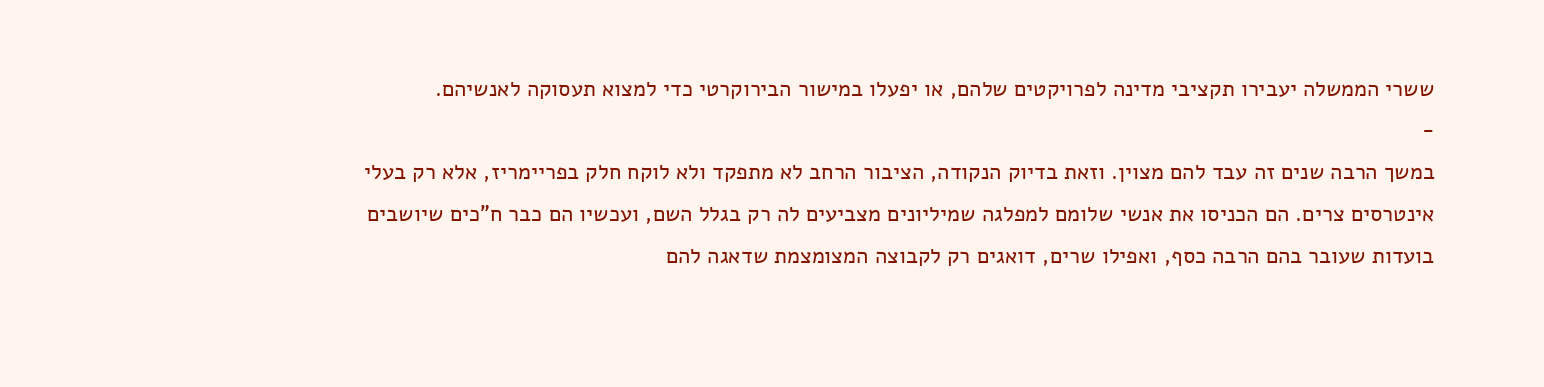ששרי הממשלה יעבירו תקציבי מדינה לפרויקטים שלהם, או יפעלו במישור הבירוקרטי כדי למצוא תעסוקה לאנשיהם.
-
במשך הרבה שנים זה עבד להם מצוין. וזאת בדיוק הנקודה, הציבור הרחב לא מתפקד ולא לוקח חלק בפריימריז, אלא רק בעלי אינטרסים צרים. הם הכניסו את אנשי שלומם למפלגה שמיליונים מצביעים לה רק בגלל השם, ועכשיו הם כבר ח"כים שיושבים בועדות שעובר בהם הרבה כסף, ואפילו שרים, דואגים רק לקבוצה המצומצמת שדאגה להם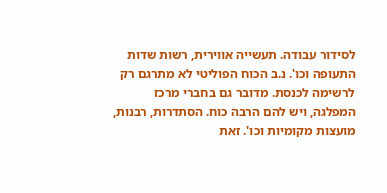לסידור עבודה. תעשייה אווירית, רשות שדות התעופה וכו'. נ.ב הכוח הפוליטי לא מתרגם רק לרשימה לכנסת. מדובר גם בחברי מרכז המפלגה, ויש להם הרבה כוח. הסתדרות, רבנות, מועצות מקומיות וכו'. זאת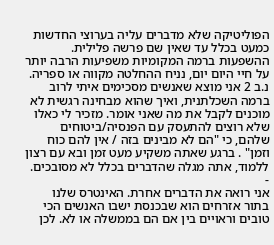הפוליטיקה שלא מדברים עליה בערוצי החדשות כמעט בכלל עד שאין שם פרשה פלילית. ההשפעות ברמה המקומיות משפיעות הרבה יותר על חיי היום יום, נניח ההחלטה מקווה או ספריה. נ.ב 2 אני מוצא שאנשים מסכימים איתי לרוב ברמה השכלתנית, ואיך שהוא מבחינה רגשית לא מוכנים לקבל את מה שאני אומר. מזכיר לי כאלו שלא רוצים להתעסק עם הפנסיה/ביטוחים שלהם, כי "הם לא מבינים בזה / אין להם כוח וזמן" . ברגע שאתה משקיע מעט זמן ובא עם רצון ללמוד, אתה מגלה שהדברים בכלל לא מסובכים.
-
אני רואה את הדברים אחרת. האינטרס שלנו בתור אזרחים הוא שבכנסת ישבו האנשים הכי טובים וראויים בין אם הם בממשלה או לא. לכן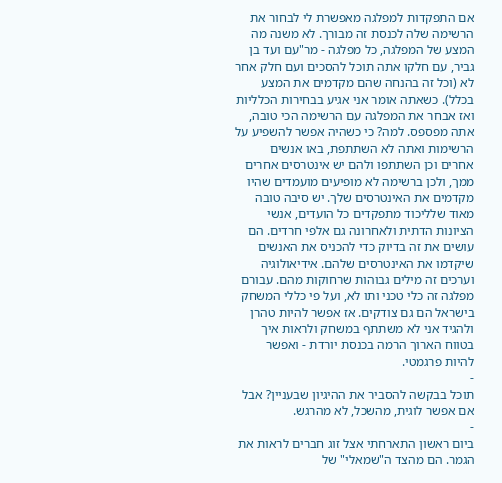אם התפקדות למפלגה מאפשרת לי לבחור את הרשימה שלה לכנסת זה מבורך. לא משנה מה המצע של המפלגה, כל מפלגה - מר"עם ועד בן גביר, עם חלקו אתה תוכל להסכים ועם חלק אחר לא (וכל זה בהנחה שהם מקדמים את המצע בכלל). כשאתה אומר אני אגיע בבחירות הכלליות ואז אבחר את המפלגה עם הרשימה הכי טובה, אתה מפספס. למה? כי כשהיה אפשר להשפיע על הרשימות ואתה לא השתתפת, באו אנשים אחרים וכן השתתפו ולהם יש אינטרסים אחרים ממך, ולכן ברשימה לא מופיעים מועמדים שהיו מקדמים את האינטרסים שלך. יש סיבה טובה מאוד שלליכוד מתפקדים כל הועדים, אנשי הציונות הדתית ולאחרונה גם אלפי חרדים. הם עושים את זה בדיוק כדי להכניס את האנשים שיקדמו את האינטרסים שלהם. אידיאולוגיה וערכים זה מילים גבוהות שרחוקות מהם. עבורם מפלגה זה כלי טכני ותו לא, ועל פי כללי המשחק בישראל הם גם צודקים. אז אפשר להיות טהרן ולהגיד אני לא משתתף במשחק ולראות איך בטווח הארוך הרמה בכנסת יורדת - ואפשר להיות פרגמטי.
-
תוכל בבקשה להסביר את ההיגיון שבעניין? אבל אם אפשר לוגית, מהשכל, לא מהרגש.
-
ביום ראשון התארחתי אצל זוג חברים לראות את הגמר. הם מהצד ה"שמאלי" של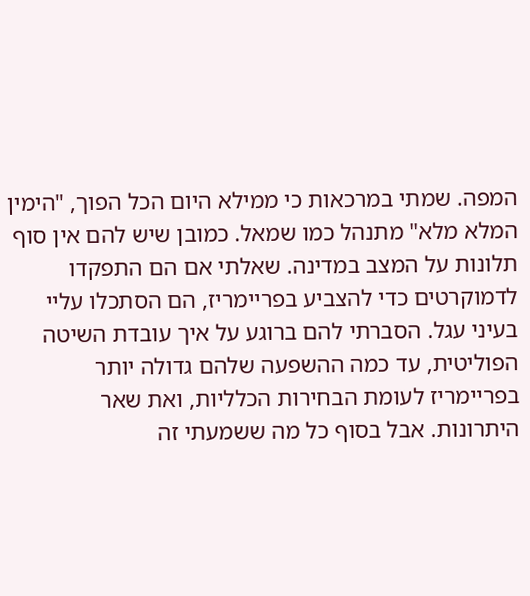המפה. שמתי במרכאות כי ממילא היום הכל הפוך, "הימין המלא מלא" מתנהל כמו שמאל. כמובן שיש להם אין סוף תלונות על המצב במדינה. שאלתי אם הם התפקדו לדמוקרטים כדי להצביע בפריימריז, הם הסתכלו עליי בעיני עגל. הסברתי להם ברוגע על איך עובדת השיטה הפוליטית, עד כמה ההשפעה שלהם גדולה יותר בפריימריז לעומת הבחירות הכלליות, ואת שאר היתרונות. אבל בסוף כל מה ששמעתי זה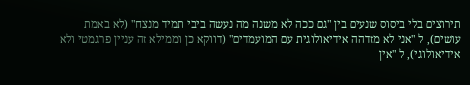תירוצים בלי ביסוס שנעים בין "גם ככה לא משנה מה נעשה ביבי תמיד מנצח" (לא באמת עושים), ל "אני לא מזדהה אידיאולוגית עם המועמדים" (דווקא כן וממילא זה עניין פרגמטי ולא אידיאולוגי), ל "אין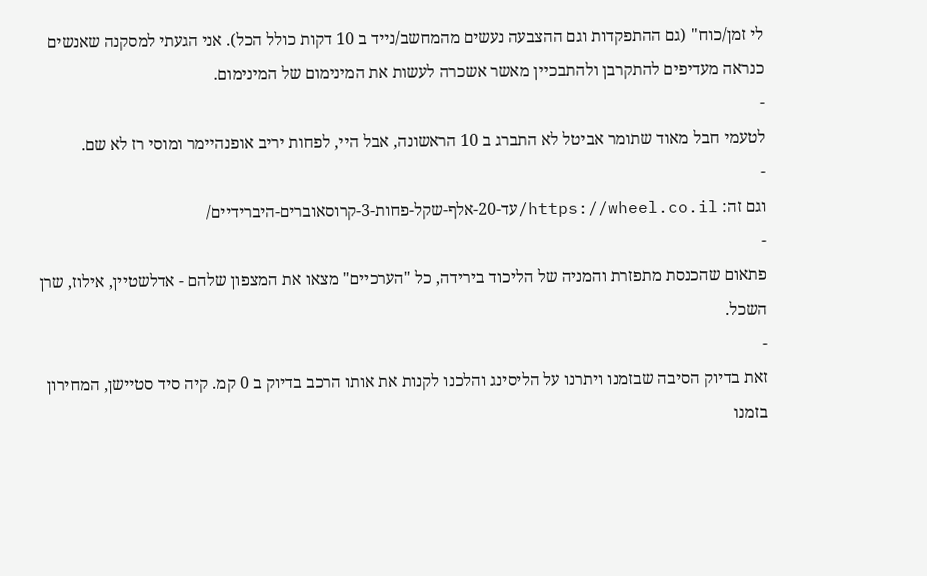לי זמן/כוח" (גם ההתפקדות וגם ההצבעה נעשים מהמחשב/נייד ב 10 דקות כולל הכל). אני הגעתי למסקנה שאנשים כנראה מעדיפים להתקרבן ולהתבכיין מאשר אשכרה לעשות את המינימום של המינימום.
-
לטעמי חבל מאוד שתומר אביטל לא התברג ב 10 הראשונה, אבל היי, לפחות יריב אופנהיימר ומוסי רז לא שם.
-
וגם זה: https://wheel.co.il/עד-20-אלף-שקל-פחות-3-קרוסאוברים-היברידיים/
-
פתאום שהכנסת מתפזרת והמניה של הליכוד בירידה, כל "הערכיים" מצאו את המצפון שלהם - אדלשטיין, אילוז, שרן השכל.
-
זאת בדיוק הסיבה שבזמנו ויתרנו על הליסינג והלכנו לקנות את אותו הרכב בדיוק ב 0 קמ. קיה סיד סטיישן, המחירון בזמנו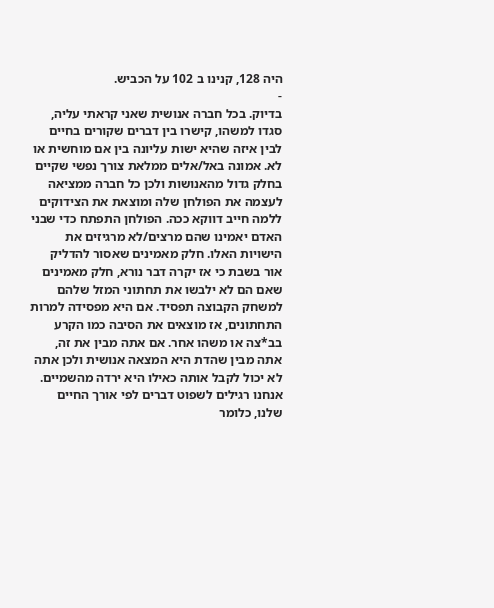היה 128, קנינו ב 102 על הכביש.
-
בדיוק. בכל חברה אנושית שאני קראתי עליה, סגדו למשהו, קישרו בין דברים שקורים בחיים לבין איזה שהיא ישות עליונה בין אם מוחשית או לא. אמונה באל/אלים ממלאת צורך נפשי שקיים בחלק גדול מהאנושות ולכן כל חברה ממציאה לעצמה את הפולחן שלה ומוצאת את הצידוקים ללמה חייב דווקא ככה. הפולחן התפתח כדי שבני האדם יאמינו שהם מרצים/לא מרגיזים את הישויות האלו. חלק מאמינים שאסור להדליק אור בשבת כי אז יקרה דבר נורא, חלק מאמינים שאם הם לא ילבשו את תחתוני המזל שלהם למשחק הקבוצה תפסיד. אם היא מפסידה למרות התחתונים, אז מוצאים את הסיבה כמו הקרע בב*צה או משהו אחר. אם אתה מבין את זה, אתה מבין שהדת היא המצאה אנושית ולכן אתה לא יכול לקבל אותה כאילו היא ירדה מהשמיים. אנחנו רגילים לשפוט דברים לפי אורך החיים שלנו, כלומר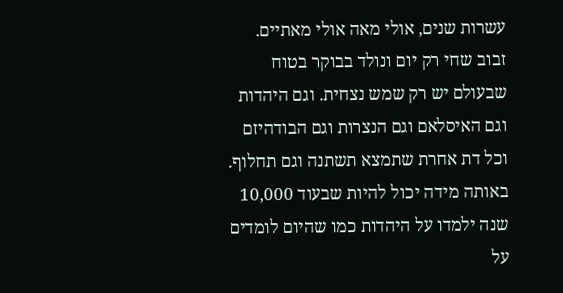עשרות שנים, אולי מאה אולי מאתיים. זבוב שחי רק יום ונולד בבוקר בטוח שבעולם יש רק שמש נצחית. וגם היהדות וגם האיסלאם וגם הנצרות וגם הבודהיזם וכל דת אחרת שתמצא תשתנה וגם תחלוף. באותה מידה יכול להיות שבעוד 10,000 שנה ילמדו על היהדות כמו שהיום לומדים על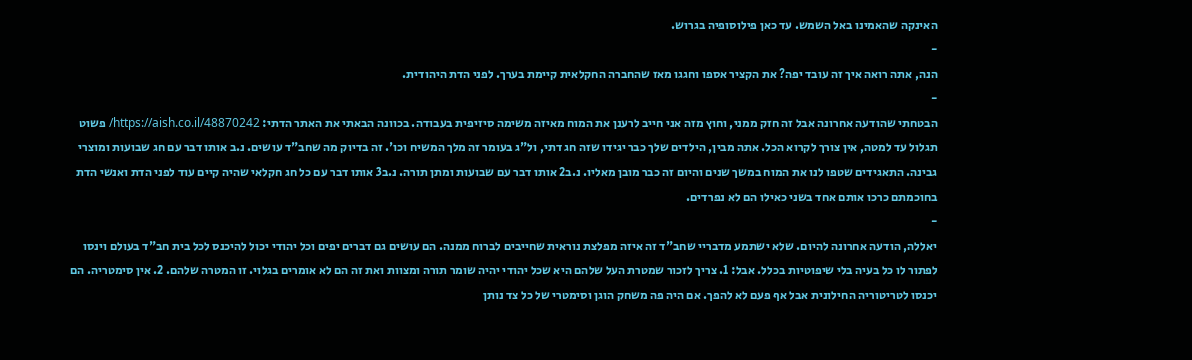האינקה שהאמינו באל השמש. עד כאן פילוסופיה בגרוש.
-
הנה, אתה רואה איך זה עובד יפה? את הקציר אספו וחגגו מאז שהחברה החקלאית קיימת בערך. לפני הדת היהודית.
-
הבטחתי שהודעה אחרונה אבל זה חזק ממני, וחוץ מזה אני חייב לרענן את המוח מאיזה משימה סיזיפית בעבודה. בכוונה הבאתי את האתר הדתי: https://aish.co.il/48870242/ פשוט תגלול עד למטה, אין צורך לקרוא הכל. אתה מבין, הילדים שלך כבר יגידו שזה חג דתי, ול"ג בעומר זה מלך המשיח וכו'. זה בדיוק מה שחב"ד עושים. נ.ב אותו דבר עם חג שבועות ומוצרי גבינה. התאגידים שטפו לנו את המוח במשך שנים והיום זה כבר מובן מאליו. נ.ב2 אותו דבר עם שבועות ומתן תורה. נ.ב3 אותו דבר עם כל חג חקלאי שהיה קיים עוד לפני הדת ואנשי הדת בחוכמתם כרכו אותם אחד בשני כאילו הם לא נפרדים.
-
יאללה, הודעה אחרונה להיום. שלא ישתמע מדבריי שחב"ד זה איזה מפלצת נוראית שחייבים לברוח ממנה. הם עושים גם דברים יפים וכל יהודי יכול להיכנס לכל בית חב"ד בעולם וינסו לפתור לו כל בעיה בלי שיפוטיות בכלל. אבל: 1. צריך לזכור שמטרת העל שלהם היא שכל יהודי יהיה שומר תורה ומצוות ואת זה הם לא אומרים בגלוי. זו המטרה שלהם. 2. אין סימטריה. הם יכנסו לטריטוריה החילונית אבל אף פעם לא להפך. אם היה פה משחק הוגן וסימטרי של כל צד נותן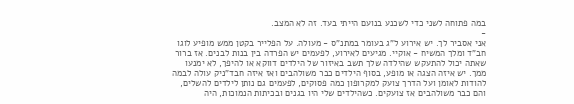במה פתוחה לשני כדי לשכנע בנועם הייתי בעד. זה לא המצב.
-
אני אסביר לך. יש אירוע ל"ג בעומר במתנ"ס - מעולה. על הפלייר בקטן ממש מופיע לוגו חב"ד ומלך המשיח - אוקיי. מגיעים לאירוע, לפעמים יש הפרדה בין בנות לבנים. אז ברור שאתה יכול להתעקש שהילדה שלך תשב באיזור של הילדים דווקא או להיפך, לא ימנעו ממך. יש איזה הצגה או מופע, בסוף הילדים כבר משולהבים ואז איזה חבד"ניק עולה לבמה להודות לאומן ועל הדרך צועק למקרופון כמה פסוקים, לפעמים גם נותן לילדים להשלים, והם כבר משולהבים אז צועקים. כשהילדים שלי היו בגנים ובכיתות הנמוכות, היה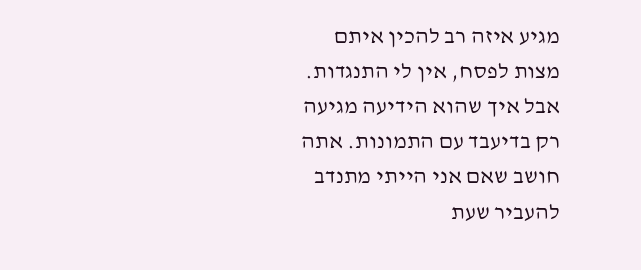מגיע איזה רב להכין איתם מצות לפסח, אין לי התנגדות. אבל איך שהוא הידיעה מגיעה רק בדיעבד עם התמונות. אתה חושב שאם אני הייתי מתנדב להעביר שעת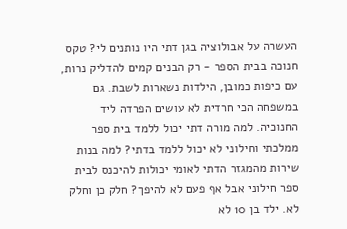העשרה על אבולוציה בגן דתי היו נותנים לי? טקס חנוכה בבית הספר - רק הבנים קמים להדליק נרות, עם כיפות כמובן, הילדות נשארות לשבת. גם במשפחה הכי חרדית לא עושים הפרדה ליד החנוכיה. למה מורה דתי יכול ללמד בית ספר ממלכתי וחילוני לא יכול ללמד בדתי? למה בנות שירות מהמגזר הדתי לאומי יכולות להיכנס לבית ספר חילוני אבל אף פעם לא להיפך? חלק כן וחלק לא. ילד בן 10 לא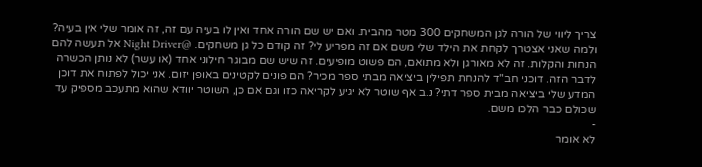צריך ליווי של הורה לגן המשחקים 300 מטר מהבית. ואם יש שם הורה אחד ואין לו בעיה עם זה, זה אומר שלי אין בעיה? ולמה שאני אצטרך לקחת את הילד שלי משם אם זה מפריע לי? זה קודם כל גן משחקים. @Night Driver אל תעשה להם הנחות והקלות. זה לא מאורגן ולא מתואם, הם פשוט מופיעים. זה שיש שם מבוגר חילוני אחד (או עשר) לא נותן הכשרה לדבר הזה. דוכני חב"ד להנחת תפילין ביציאה מבתי ספר מכיר? הם פונים לקטינים באופן יזום. אני יכול לפתוח את דוכן המדע שלי ביציאה מבית ספר דתי? נ.ב אף שוטר לא יגיע לקריאה כזו וגם אם כן, השוטר יוודא שהוא מתעכב מספיק עד שכולם כבר הלכו משם.
-
לא אומר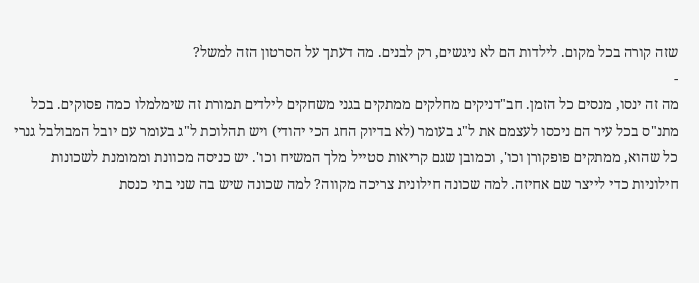שזה קורה בכל מקום. לילדות הם לא ניגשים, רק לבנים. מה דעתך על הסרטון הזה למשל?
-
מה זה ינסו, מנסים כל הזמן. חב"דניקים מחלקים ממתקים בגני משחקים לילדים תמורת זה שימלמלו כמה פסוקים. בכל מתנ"ס בכל עיר הם ניכסו לעצמם את ל"ג בעומר (לא בדיוק החג הכי יהודי) ויש תהלוכת ל"ג בעומר עם יובל המבולבל גנרי כל שהוא, ממתקים פופקורן וכו', וכמובן שגם קריאות סטייל מלך המשיח וכו'. יש כניסה מכוונת וממומנת לשכונות חילוניות כדי לייצר שם אחיזה. למה שכונה חילונית צריכה מקווה? למה שכונה שיש בה שני בתי כנסת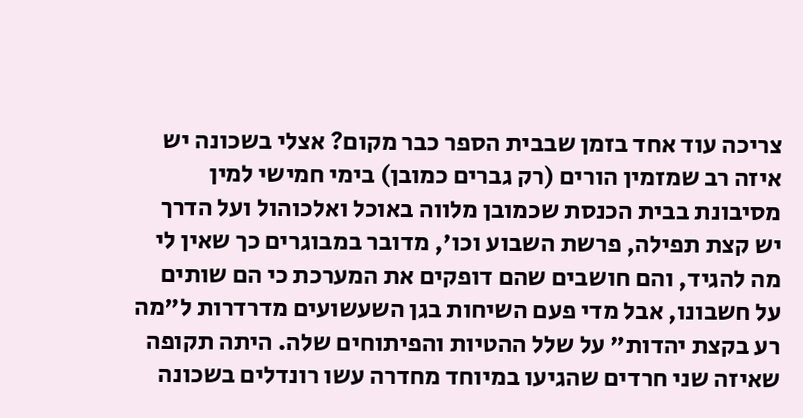צריכה עוד אחד בזמן שבבית הספר כבר מקום? אצלי בשכונה יש איזה רב שמזמין הורים (רק גברים כמובן) בימי חמישי למין מסיבונת בבית הכנסת שכמובן מלווה באוכל ואלכוהול ועל הדרך יש קצת תפילה, פרשת השבוע וכו', מדובר במבוגרים כך שאין לי מה להגיד, והם חושבים שהם דופקים את המערכת כי הם שותים על חשבונו, אבל מדי פעם השיחות בגן השעשועים מדרדרות ל"מה רע בקצת יהדות" על שלל ההטיות והפיתוחים שלה. היתה תקופה שאיזה שני חרדים שהגיעו במיוחד מחדרה עשו רונדלים בשכונה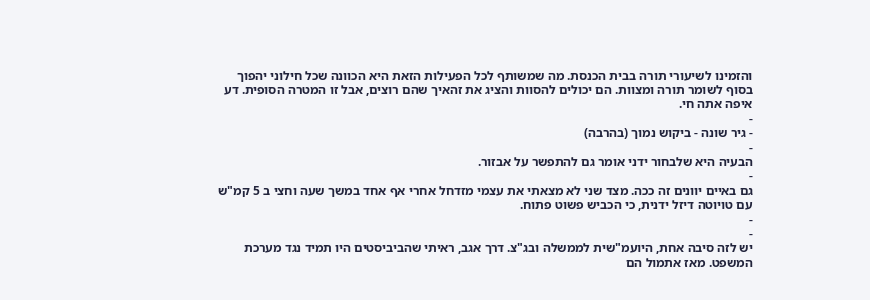והזמינו לשיעורי תורה בבית הכנסת. מה שמשותף לכל הפעילות הזאת היא הכוונה שכל חילוני יהפוך בסוף לשומר תורה ומצוות. הם יכולים להסוות והציג את זהאיך שהם רוצים, אבל זו המטרה הסופית. דע איפה אתה חי.
-
- גיר שונה - ביקוש נמוך (בהרבה)
-
הבעיה היא שלבחור ידני אומר גם להתפשר על אבזור.
-
גם באיים יוונים זה ככה. מצד שני לא מצאתי את עצמי מזדחל אחרי אף אחד במשך שעה וחצי ב 5 קמ"ש עם טויוטה דיזל ידנית, כי הכביש פשוט פתוח.
-
-
יש לזה סיבה אחת, היועמ"שית לממשלה ובג"צ. דרך אגב, ראיתי שהביביסטים היו תמיד נגד מערכת המשפט. מאז אתמול הם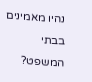נהיו מאמינים בבתי המשפט?